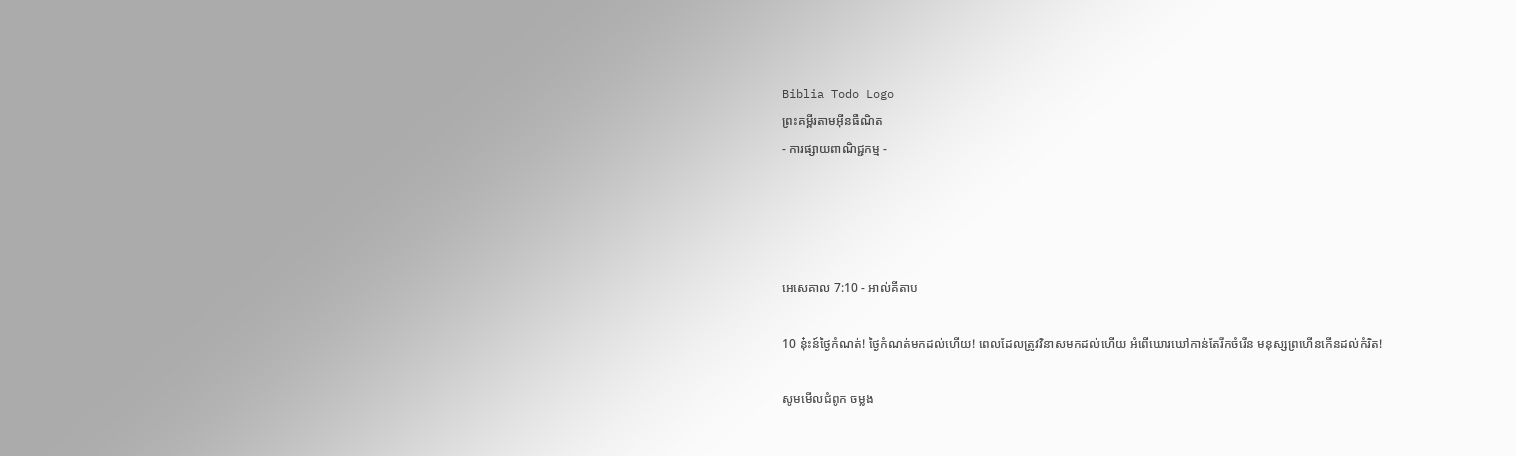Biblia Todo Logo
ព្រះគម្ពីរតាមអ៊ីនធឺណិត
- ការផ្សាយពាណិជ្ជកម្ម -




អេ‌សេ‌គាល 7:10 - អាល់គីតាប

10 នុ៎ះ‌ន៍ថ្ងៃកំណត់! ថ្ងៃកំណត់មកដល់ហើយ! ពេលដែលត្រូវវិនាសមកដល់ហើយ អំពើឃោរ‌ឃៅកាន់តែរីកចំរើន មនុស្សព្រហើនកើនដល់កំរិត!

សូមមើលជំពូក ចម្លង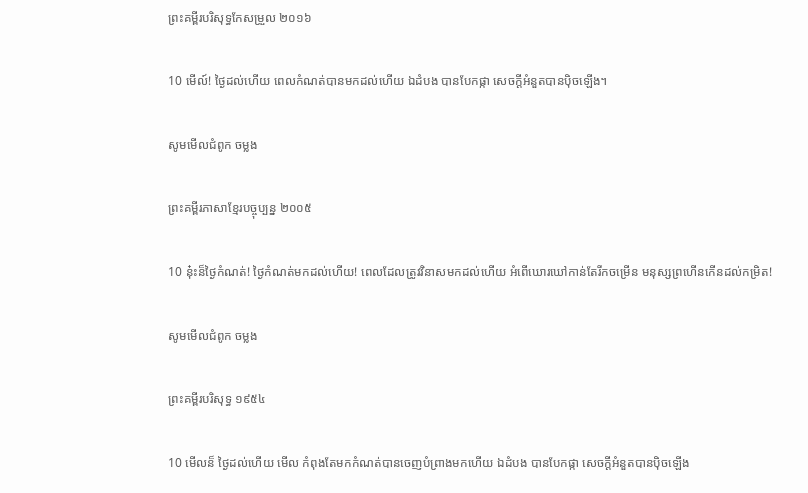ព្រះគម្ពីរបរិសុទ្ធកែសម្រួល ២០១៦

10 មើល៍! ថ្ងៃដល់ហើយ ពេលកំណត់បានមកដល់ហើយ ឯដំបង បានបែកផ្កា សេចក្ដីអំនួតបានប៉ិចឡើង។

សូមមើលជំពូក ចម្លង

ព្រះគម្ពីរភាសាខ្មែរបច្ចុប្បន្ន ២០០៥

10 នុ៎ះ‌ន៏ថ្ងៃកំណត់! ថ្ងៃកំណត់មកដល់ហើយ! ពេលដែលត្រូវវិនាសមកដល់ហើយ អំពើឃោរ‌ឃៅកាន់តែរីកចម្រើន មនុស្សព្រហើនកើនដល់កម្រិត!

សូមមើលជំពូក ចម្លង

ព្រះគម្ពីរបរិសុទ្ធ ១៩៥៤

10 មើល‌ន៏ ថ្ងៃដល់ហើយ មើល កំពុងតែមកកំណត់បានចេញបំព្រាងមកហើយ ឯដំបង បានបែកផ្កា សេចក្ដីអំនួតបានប៉ិចឡើង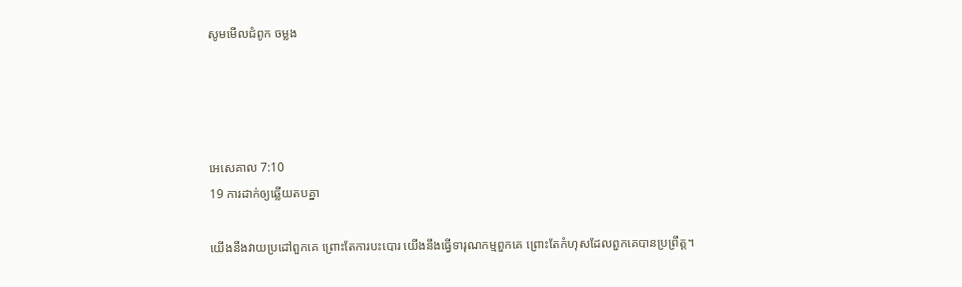សូមមើលជំពូក ចម្លង




អេ‌សេ‌គាល 7:10
19 ការដាក់ឲ្យឆ្លើយតបគ្នា

យើងនឹងវាយប្រដៅពួកគេ ព្រោះតែការបះ‌បោរ យើងនឹងធ្វើទារុណ‌កម្មពួកគេ ព្រោះតែកំហុសដែលពួកគេបានប្រព្រឹត្ត។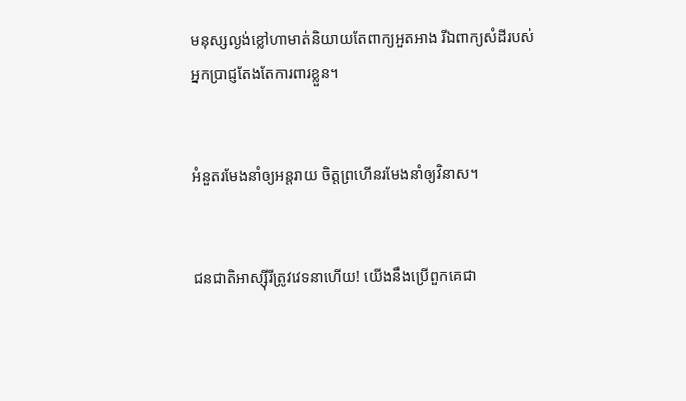មនុស្សល្ងង់ខ្លៅហាមាត់និយាយតែពាក្យអួត‌អាង រីឯពាក្យសំដីរបស់អ្នកប្រាជ្ញតែងតែការពារខ្លួន។


អំនួតរមែងនាំឲ្យអន្តរាយ ចិត្តព្រហើនរមែងនាំឲ្យវិនាស។


ជន‌ជាតិអាស្ស៊ីរីត្រូវវេទនាហើយ! យើងនឹងប្រើពួកគេជា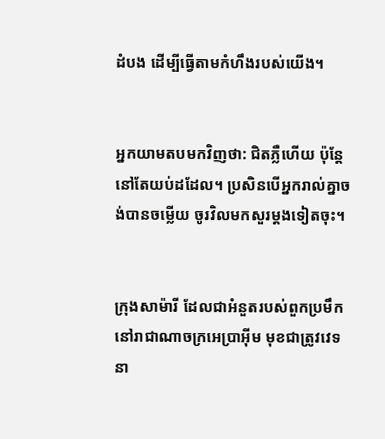ដំបង ដើម្បីធ្វើតាមកំហឹងរបស់យើង។


អ្នកយាមតបមកវិញថា: ជិតភ្លឺហើយ ប៉ុន្តែ នៅតែយប់ដដែល។ ប្រសិនបើអ្នករាល់គ្នាចង់បានចម្លើយ ចូរវិលមកសួរម្ដងទៀតចុះ។


ក្រុងសាម៉ារី ដែលជាអំនួតរបស់ពួកប្រមឹក នៅរាជា‌ណាចក្រអេប្រាអ៊ីម មុខជាត្រូវវេទនា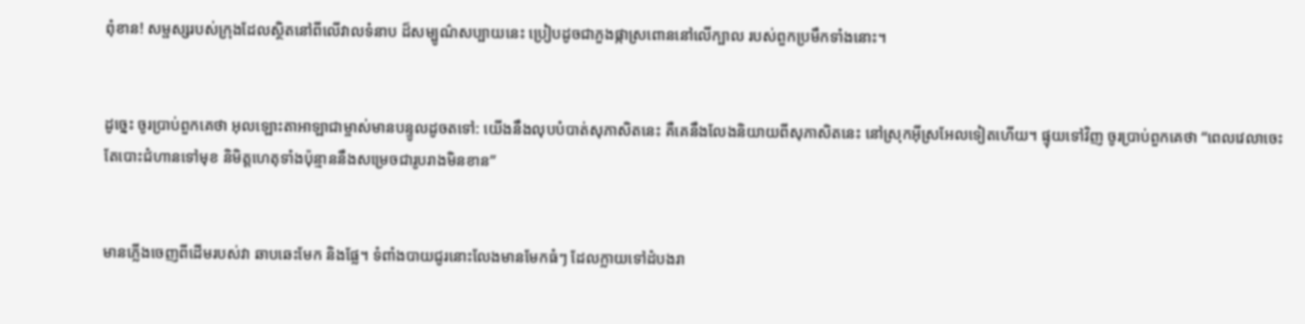ពុំ‌ខាន! សម្ផស្សរបស់ក្រុងដែលស្ថិតនៅពីលើវាលទំនាប ដ៏សម្បូណ៌សប្បាយនេះ ប្រៀបដូចជាភួងផ្កាស្រពោននៅលើក្បាល របស់ពួកប្រមឹកទាំងនោះ។


ដូច្នេះ ចូរប្រាប់ពួកគេថា អុលឡោះ‌តាអាឡាជាម្ចាស់មានបន្ទូលដូចតទៅ: យើងនឹងលុបបំបាត់សុភាសិតនេះ គឺគេនឹងលែងនិយាយពីសុភាសិតនេះ នៅស្រុកអ៊ីស្រ‌អែលទៀតហើយ។ ផ្ទុយទៅវិញ ចូរប្រាប់ពួកគេថា “ពេលវេលាចេះតែបោះជំហានទៅមុខ និមិត្ត‌ហេតុទាំងប៉ុន្មាននឹងសម្រេចជារូបរាងមិនខាន”


មានភ្លើងចេញពីដើមរបស់វា ឆាប‌ឆេះមែក និងផ្លែ។ ទំពាំង‌បាយជូរនោះលែងមានមែកធំៗ ដែលក្លាយទៅដំបងរា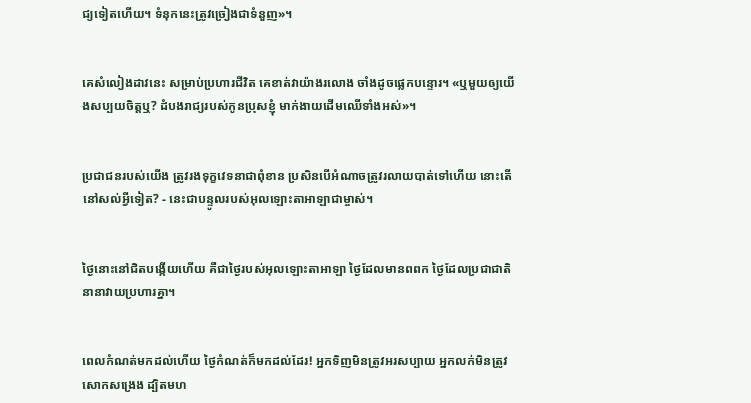ជ្យទៀតហើយ។ ទំនុកនេះត្រូវច្រៀងជាទំនួញ»។


គេសំលៀងដាវនេះ សម្រាប់ប្រហារជីវិត គេខាត់វាយ៉ាងរលោង ចាំងដូចផ្លេកបន្ទោរ។ «ឬមួយឲ្យយើងសប្បយចិត្តឬ? ដំបងរាជ្យរបស់កូនប្រុសខ្ញុំ មាក់‌ងាយដើមឈើទាំងអស់»។


ប្រជា‌ជនរបស់យើង ត្រូវរងទុក្ខវេទនាជាពុំ‌ខាន ប្រសិនបើអំណាចត្រូវរលាយបាត់ទៅហើយ នោះតើនៅសល់អ្វីទៀត? - នេះជាបន្ទូលរបស់អុលឡោះ‌តាអាឡាជាម្ចាស់។


ថ្ងៃនោះនៅជិតបង្កើយហើយ គឺជាថ្ងៃរបស់អុលឡោះ‌តាអាឡា ថ្ងៃដែលមានពពក ថ្ងៃដែលប្រជា‌ជាតិនានាវាយប្រហារគ្នា។


ពេលកំណត់មកដល់ហើយ ថ្ងៃកំណត់ក៏មកដល់ដែរ! អ្នកទិញមិនត្រូវអរសប្បាយ អ្នកលក់មិនត្រូវសោកសង្រេង ដ្បិតមហ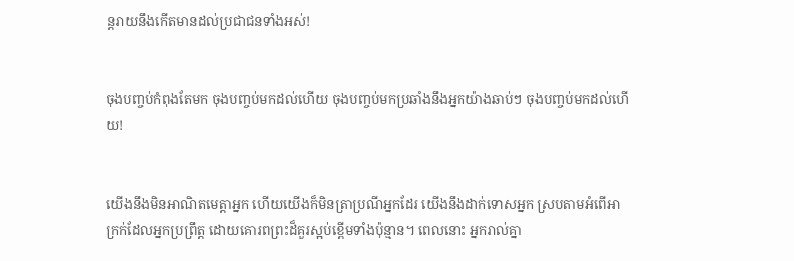ន្ត‌រាយនឹងកើតមានដល់ប្រជា‌ជនទាំងអស់!


ចុងបញ្ចប់កំពុងតែមក ចុងបញ្ចប់មកដល់ហើយ ចុងបញ្ចប់មកប្រឆាំងនឹងអ្នកយ៉ាងឆាប់ៗ ចុងបញ្ចប់មកដល់ហើយ!


យើងនឹងមិនអាណិតមេត្តាអ្នក ហើយយើងក៏មិនត្រាប្រណីអ្នកដែរ យើងនឹងដាក់ទោសអ្នក ស្របតាមអំពើអាក្រក់ដែលអ្នកប្រព្រឹត្ត ដោយគោរពព្រះដ៏គួរស្អប់ខ្ពើមទាំងប៉ុន្មាន។ ពេលនោះ អ្នករាល់គ្នា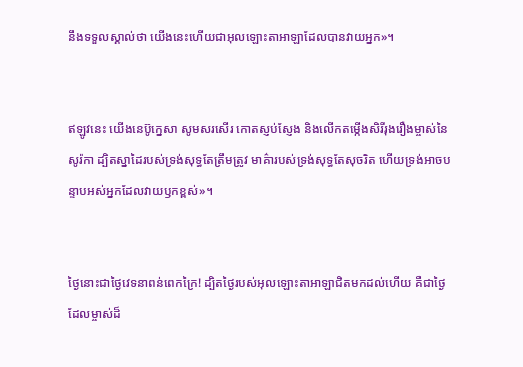នឹងទទួលស្គាល់ថា យើងនេះហើយជាអុលឡោះ‌តាអាឡាដែលបានវាយអ្នក»។


ឥឡូវនេះ យើងនេប៊ូ‌ក្នេសា សូមសរសើរ កោតស្ញប់‌ស្ញែង និងលើកតម្កើងសិរី‌រុង‌រឿងម្ចាស់នៃសូរ៉កា ដ្បិតស្នាដៃរបស់ទ្រង់សុទ្ធតែត្រឹមត្រូវ មាគ៌ារបស់ទ្រង់សុទ្ធតែសុចរិត ហើយទ្រង់អាចបន្ទាបអស់អ្នកដែលវាយ‌ឫកខ្ពស់»។


ថ្ងៃនោះជាថ្ងៃវេទនាពន់ពេកក្រៃ! ដ្បិតថ្ងៃរបស់អុលឡោះ‌តាអាឡាជិតមកដល់ហើយ គឺជាថ្ងៃដែលម្ចាស់ដ៏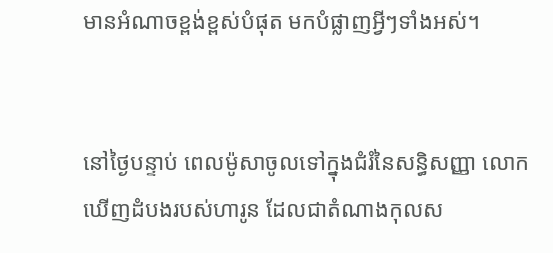មានអំណាចខ្ពង់‌ខ្ពស់បំផុត មកបំផ្លាញអ្វីៗទាំងអស់។


នៅថ្ងៃបន្ទាប់ ពេលម៉ូសាចូលទៅក្នុងជំរំនៃសន្ធិ‌សញ្ញា លោកឃើញដំបងរបស់ហារូន ដែលជាតំណាងកុល‌ស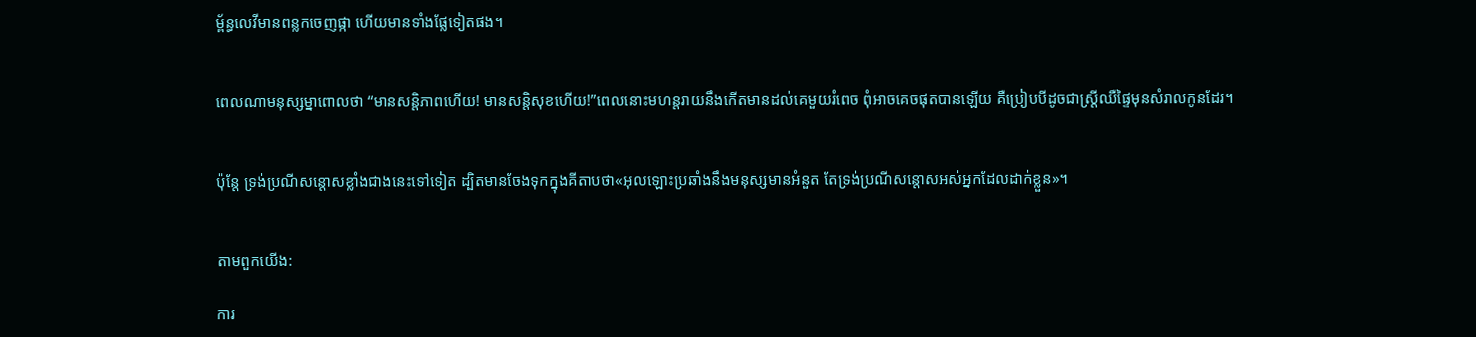ម្ព័ន្ធលេវីមានពន្លកចេញផ្កា ហើយមានទាំងផ្លែទៀតផង។


ពេលណាមនុស្ស‌ម្នាពោលថា “មានសន្ដិ‌ភាពហើយ! មានសន្ដិ‌សុខហើយ!”ពេលនោះមហន្ត‌រាយនឹងកើតមានដល់គេមួយរំពេច ពុំអាចគេចផុតបានឡើយ គឺប្រៀបបីដូចជាស្ដ្រីឈឺផ្ទៃមុនសំរាលកូនដែរ។


ប៉ុន្ដែ ទ្រង់ប្រណី‌សន្ដោសខ្លាំងជាងនេះទៅទៀត ដ្បិតមានចែងទុកក្នុងគីតាបថា«អុលឡោះប្រឆាំងនឹងមនុស្សមានអំនួត តែទ្រង់ប្រណី‌សន្ដោសអស់អ្នកដែលដាក់ខ្លួន»។


តាមពួកយើង:

ការ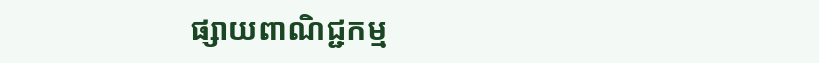ផ្សាយពាណិជ្ជកម្ម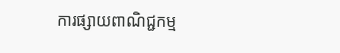ការផ្សាយពាណិជ្ជកម្ម